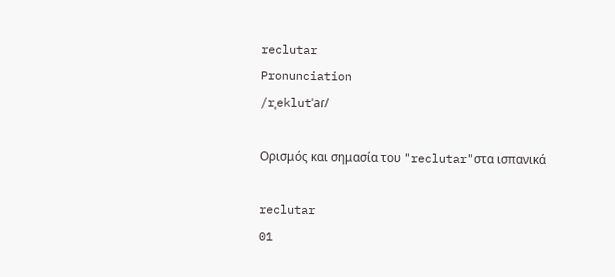reclutar
Pronunciation
/rˌeklutˈaɾ/

Ορισμός και σημασία του "reclutar"στα ισπανικά

reclutar
01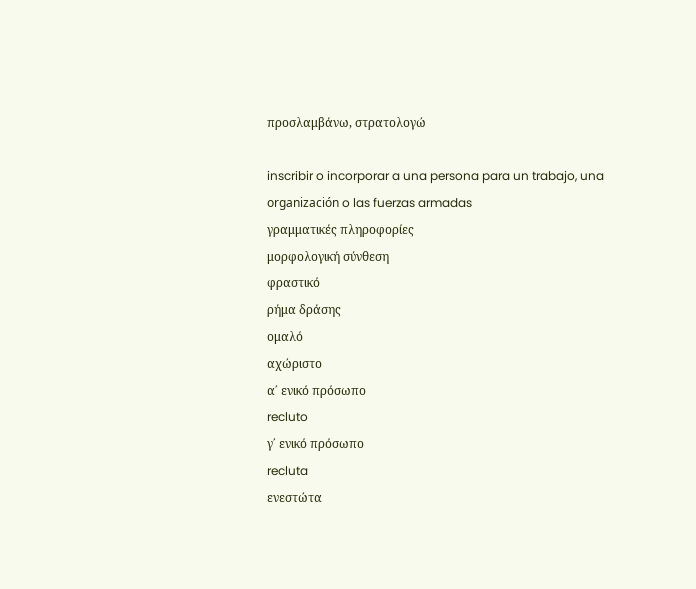προσλαμβάνω, στρατολογώ

inscribir o incorporar a una persona para un trabajo, una organización o las fuerzas armadas
γραμματικές πληροφορίες
μορφολογική σύνθεση
φραστικό
ρήμα δράσης
ομαλό
αχώριστο
α΄ ενικό πρόσωπο
recluto
γ΄ ενικό πρόσωπο
recluta
ενεστώτα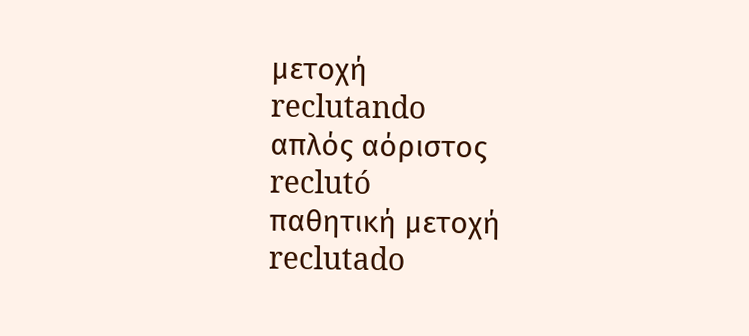μετοχή
reclutando
απλός αόριστος
reclutó
παθητική μετοχή
reclutado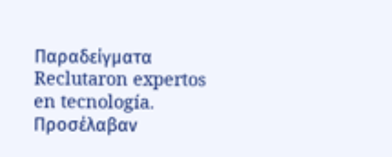Παραδείγματα
Reclutaron expertos en tecnología.
Προσέλαβαν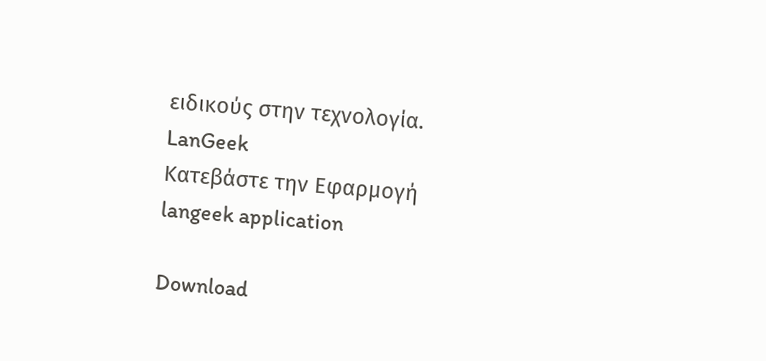ειδικούς στην τεχνολογία.
LanGeek
Κατεβάστε την Εφαρμογή
langeek application

Download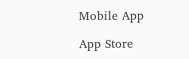Mobile App

App Store